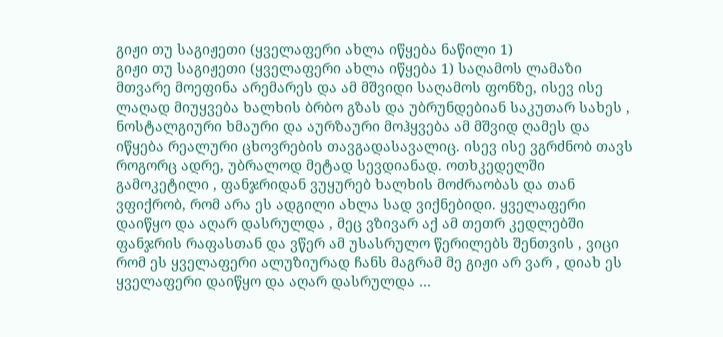გიჟი თუ საგიჟეთი (ყველაფერი ახლა იწყება ნაწილი 1)
გიჟი თუ საგიჟეთი (ყველაფერი ახლა იწყება 1) საღამოს ლამაზი მთვარე მოეფინა არემარეს და ამ მშვიდი საღამოს ფონზე, ისევ ისე ლაღად მიუყვება ხალხის ბრბო გზას და უბრუნდებიან საკუთარ სახეს , ნოსტალგიური ხმაური და აურზაური მოჰყვება ამ მშვიდ ღამეს და იწყება რეალური ცხოვრების თავგადასავალიც. ისევ ისე ვგრძნობ თავს როგორც ადრე, უბრალოდ მეტად სევდიანად. ოთხკედელში გამოკეტილი , ფანჯრიდან ვუყურებ ხალხის მოძრაობას და თან ვფიქრობ, რომ არა ეს ადგილი ახლა სად ვიქნებიდი. ყველაფერი დაიწყო და აღარ დასრულდა , მეც ვზივარ აქ ამ თეთრ კედლებში ფანჯრის რაფასთან და ვწერ ამ უსასრულო წერილებს შენთვის , ვიცი რომ ეს ყველაფერი ალუზიურად ჩანს მაგრამ მე გიჟი არ ვარ , დიახ ეს ყველაფერი დაიწყო და აღარ დასრულდა …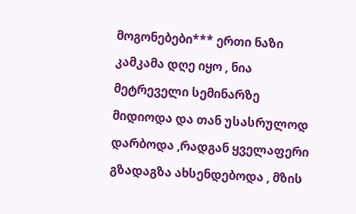მოგონებები*** ერთი ნაზი კამკამა დღე იყო , ნია მეტრეველი სემინარზე მიდიოდა და თან უსასრულოდ დარბოდა ,რადგან ყველაფერი გზადაგზა ახსენდებოდა , მზის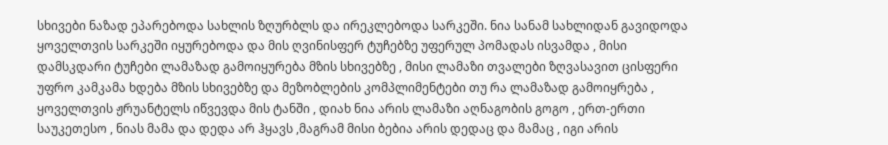სხივები ნაზად ეპარებოდა სახლის ზღურბლს და ირეკლებოდა სარკეში. ნია სანამ სახლიდან გავიდოდა ყოველთვის სარკეში იყურებოდა და მის ღვინისფერ ტუჩებზე უფერულ პომადას ისვამდა , მისი დამსკდარი ტუჩები ლამაზად გამოიყურება მზის სხივებზე , მისი ლამაზი თვალები ზღვასავით ცისფერი უფრო კამკამა ხდება მზის სხივებზე და მეზობლების კომპლიმენტები თუ რა ლამაზად გამოიყრება , ყოველთვის ჟრუანტელს იწვევდა მის ტანში , დიახ ნია არის ლამაზი აღნაგობის გოგო , ერთ-ერთი საუკეთესო , ნიას მამა და დედა არ ჰყავს ,მაგრამ მისი ბებია არის დედაც და მამაც , იგი არის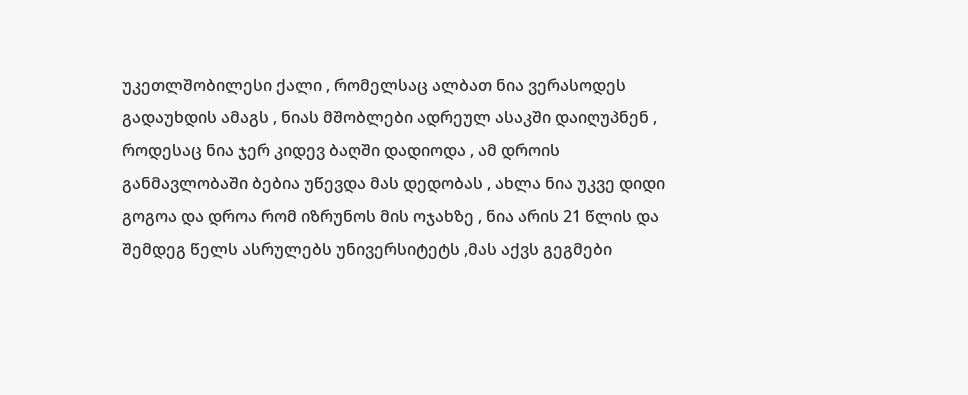უკეთლშობილესი ქალი , რომელსაც ალბათ ნია ვერასოდეს გადაუხდის ამაგს , ნიას მშობლები ადრეულ ასაკში დაიღუპნენ , როდესაც ნია ჯერ კიდევ ბაღში დადიოდა , ამ დროის განმავლობაში ბებია უწევდა მას დედობას , ახლა ნია უკვე დიდი გოგოა და დროა რომ იზრუნოს მის ოჯახზე , ნია არის 21 წლის და შემდეგ წელს ასრულებს უნივერსიტეტს ,მას აქვს გეგმები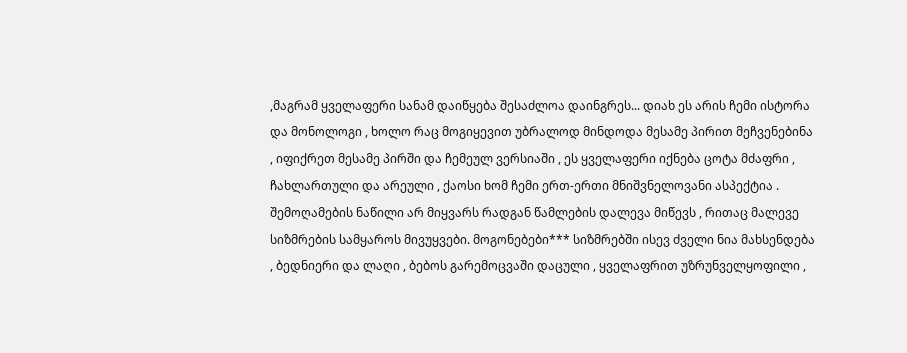,მაგრამ ყველაფერი სანამ დაიწყება შესაძლოა დაინგრეს... დიახ ეს არის ჩემი ისტორა და მონოლოგი , ხოლო რაც მოგიყევით უბრალოდ მინდოდა მესამე პირით მეჩვენებინა , იფიქრეთ მესამე პირში და ჩემეულ ვერსიაში , ეს ყველაფერი იქნება ცოტა მძაფრი , ჩახლართული და არეული , ქაოსი ხომ ჩემი ერთ-ერთი მნიშვნელოვანი ასპექტია . შემოღამების ნაწილი არ მიყვარს რადგან წამლების დალევა მიწევს , რითაც მალევე სიზმრების სამყაროს მივუყვები. მოგონებები*** სიზმრებში ისევ ძველი ნია მახსენდება , ბედნიერი და ლაღი , ბებოს გარემოცვაში დაცული , ყველაფრით უზრუნველყოფილი ,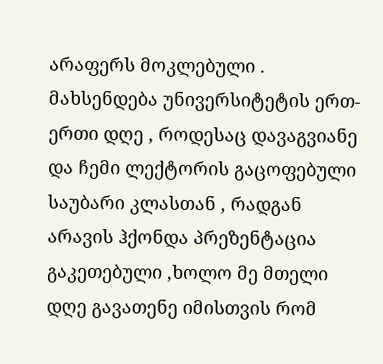არაფერს მოკლებული . მახსენდება უნივერსიტეტის ერთ-ერთი დღე , როდესაც დავაგვიანე და ჩემი ლექტორის გაცოფებული საუბარი კლასთან , რადგან არავის ჰქონდა პრეზენტაცია გაკეთებული ,ხოლო მე მთელი დღე გავათენე იმისთვის რომ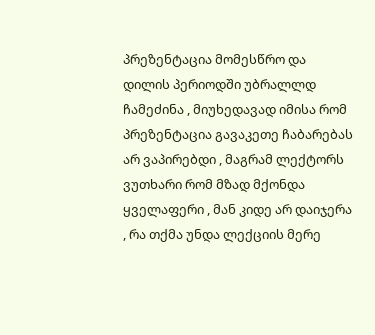პრეზენტაცია მომესწრო და დილის პერიოდში უბრალლდ ჩამეძინა , მიუხედავად იმისა რომ პრეზენტაცია გავაკეთე ჩაბარებას არ ვაპირებდი , მაგრამ ლექტორს ვუთხარი რომ მზად მქონდა ყველაფერი , მან კიდე არ დაიჯერა , რა თქმა უნდა ლექციის მერე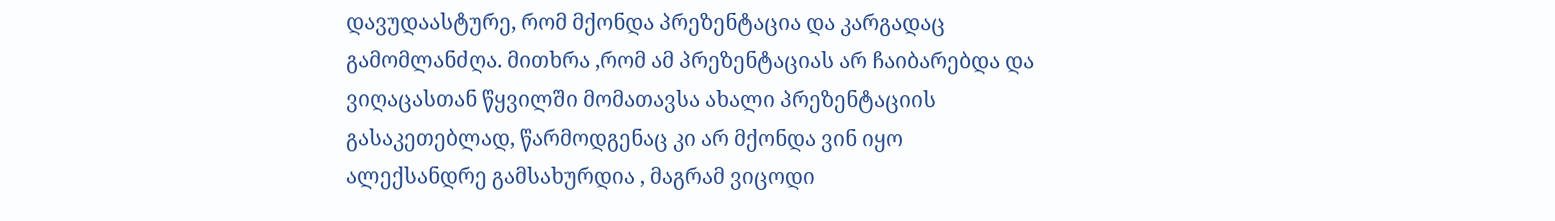დავუდაასტურე, რომ მქონდა პრეზენტაცია და კარგადაც გამომლანძღა. მითხრა ,რომ ამ პრეზენტაციას არ ჩაიბარებდა და ვიღაცასთან წყვილში მომათავსა ახალი პრეზენტაციის გასაკეთებლად, წარმოდგენაც კი არ მქონდა ვინ იყო ალექსანდრე გამსახურდია , მაგრამ ვიცოდი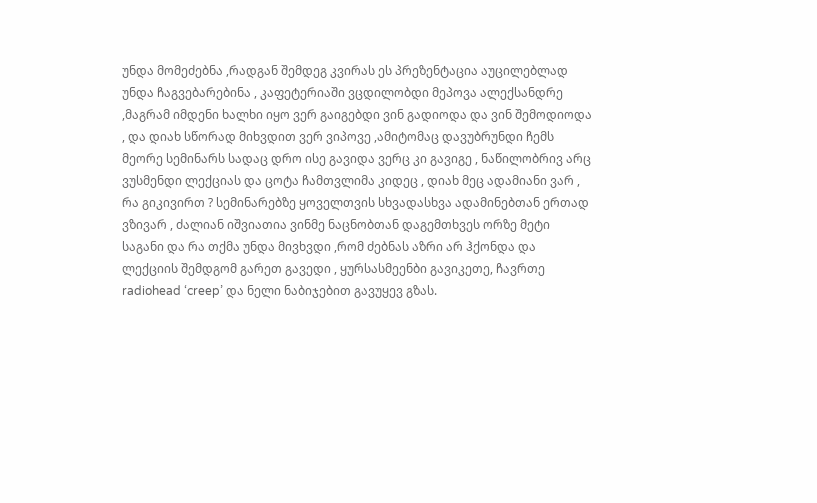უნდა მომეძებნა ,რადგან შემდეგ კვირას ეს პრეზენტაცია აუცილებლად უნდა ჩაგვებარებინა , კაფეტერიაში ვცდილობდი მეპოვა ალექსანდრე ,მაგრამ იმდენი ხალხი იყო ვერ გაიგებდი ვინ გადიოდა და ვინ შემოდიოდა , და დიახ სწორად მიხვდით ვერ ვიპოვე ,ამიტომაც დავუბრუნდი ჩემს მეორე სემინარს სადაც დრო ისე გავიდა ვერც კი გავიგე , ნაწილობრივ არც ვუსმენდი ლექციას და ცოტა ჩამთვლიმა კიდეც , დიახ მეც ადამიანი ვარ , რა გიკივირთ ? სემინარებზე ყოველთვის სხვადასხვა ადამინებთან ერთად ვზივარ , ძალიან იშვიათია ვინმე ნაცნობთან დაგემთხვეს ორზე მეტი საგანი და რა თქმა უნდა მივხვდი ,რომ ძებნას აზრი არ ჰქონდა და ლექციის შემდგომ გარეთ გავედი , ყურსასმეენბი გავიკეთე, ჩავრთე radiohead ‘creep’ და ნელი ნაბიჯებით გავუყევ გზას.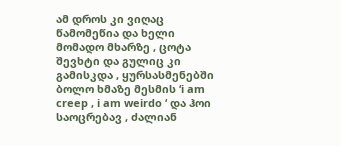ამ დროს კი ვიღაც წამომეწია და ხელი მომადო მხარზე , ცოტა შევხტი და გულიც კი გამისკდა , ყურსასმენებში ბოლო ხმაზე მესმის ‘i am creep , i am weirdo ‘ და ჰოი საოცრებავ , ძალიან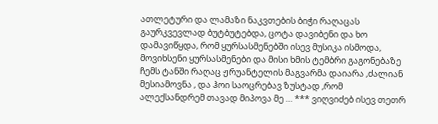ათლეტური და ლამაზი ნაკვთების ბიჭი რაღაცას გაურკვევლად ბუტბუტებდა, ცოტა დავიბენი და ხო დამავიწყდა, რომ ყურსასმენებში ისევ მუსიკა ისმოდა, მოვიხსენი ყურსასმენები და მისი ხმის ტემბრი გაგონებაზე ჩემს ტანში რაღაც ჟრუანტელის მაგვარმა დაიარა ,ძალიან მესიამოვნა , და ჰოი საოცრებავ ზუსტად ,რომ ალექსანდრემ თავად მიპოვა მე … *** ვიღვიძებ ისევ თეთრ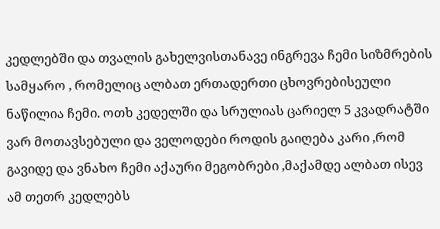კედლებში და თვალის გახელვისთანავე ინგრევა ჩემი სიზმრების სამყარო , რომელიც ალბათ ერთადერთი ცხოვრებისეული ნაწილია ჩემი. ოთხ კედელში და სრულიას ცარიელ 5 კვადრატში ვარ მოთავსებული და ველოდები როდის გაიღება კარი ,რომ გავიდე და ვნახო ჩემი აქაური მეგობრები ,მაქამდე ალბათ ისევ ამ თეთრ კედლებს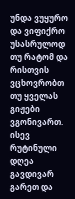უნდა ვუყურო და ვიფიქრო უსასრულოდ თუ რატომ და რისთვის ვცხოვრობთ თუ ყველას გიჟები ვგონივართ. ისევ რუტინული დღეა გავდივარ გარეთ და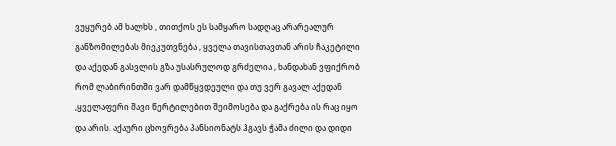ვუყურებ ამ ხალხს , თითქოს ეს სამყარო სადღაც არარეალურ განზომილებას მიეკუთვნება , ყველა თავისთავთან არის ჩაკეტილი და აქედან გასვლის გზა უსასრულოდ გრძელია , ხანდახან ვფიქრობ რომ ლაბირინთში ვარ დამწყვდეული და თუ ვერ გავალ აქედან ,ყველაფერი შავი წერტილებით შეიმოსება და გაქრება ის რაც იყო და არის. აქაური ცხოვრება პანსიონატს ჰგავს ჭამა ძილი და დიდი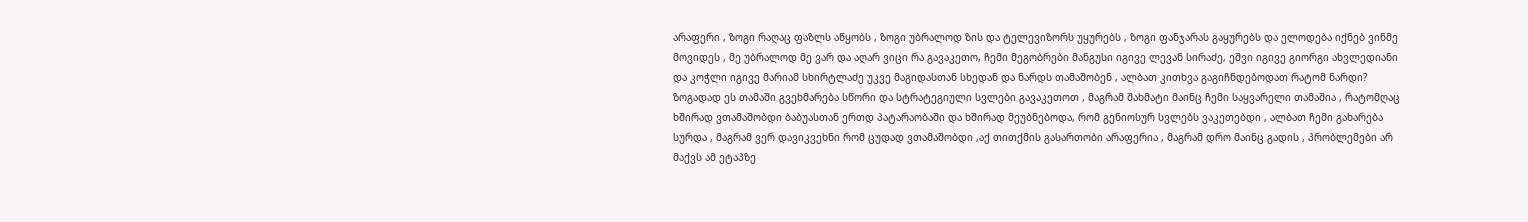არაფერი , ზოგი რაღაც ფაზლს აწყობს , ზოგი უბრალოდ ზის და ტელევიზორს უყურებს , ზოგი ფანჯარას გაყურებს და ელოდება იქნებ ვინმე მოვიდეს , მე უბრალოდ მე ვარ და აღარ ვიცი რა გავაკეთო, ჩემი მეგობრები მანგუსი იგივე ლევან სირაძე, ეშვი იგივე გიორგი ახვლედიანი და კოჭლი იგივე მარიამ სხირტლაძე უკვე მაგიდასთან სხედან და ნარდს თამაშობენ , ალბათ კითხვა გაგიჩნდებოდათ რატომ ნარდი? ზოგადად ეს თამაში გვეხმარება სწორი და სტრატეგიული სვლები გავაკეთოთ , მაგრამ შახმატი მაინც ჩემი საყვარელი თამაშია , რატომღაც ხშირად ვთამაშობდი ბაბუასთან ერთდ პატარაობაში და ხშირად მეუბნებოდა, რომ გენიოსურ სვლებს ვაკეთებდი , ალბათ ჩემი გახარება სურდა , მაგრამ ვერ დავიკვეხნი რომ ცუდად ვთამაშობდი ,აქ თითქმის გასართობი არაფერია , მაგრამ დრო მაინც გადის , პრობლემები არ მაქვს ამ ეტაპზე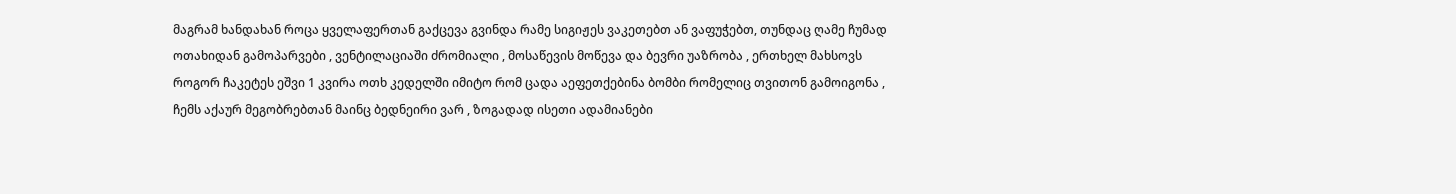მაგრამ ხანდახან როცა ყველაფერთან გაქცევა გვინდა რამე სიგიჟეს ვაკეთებთ ან ვაფუჭებთ, თუნდაც ღამე ჩუმად ოთახიდან გამოპარვები , ვენტილაციაში ძრომიალი , მოსაწევის მოწევა და ბევრი უაზრობა , ერთხელ მახსოვს როგორ ჩაკეტეს ეშვი 1 კვირა ოთხ კედელში იმიტო რომ ცადა აეფეთქებინა ბომბი რომელიც თვითონ გამოიგონა , ჩემს აქაურ მეგობრებთან მაინც ბედნეირი ვარ , ზოგადად ისეთი ადამიანები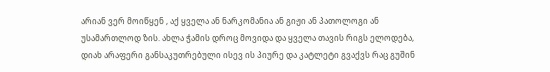არიან ვერ მოიწყენ , აქ ყველა ან ნარკომანია ან გიჟი ან პათოლოგი ან უსამართლოდ ზის. ახლა ჭამის დროც მოვიდა და ყველა თავის რიგს ელოდება, დიახ არაფერი განსაკუთრებული ისევ ის პიურე და კატლეტი გვაქვს რაც გუშინ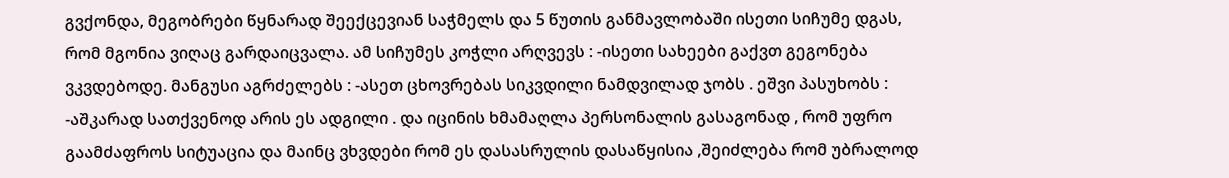გვქონდა, მეგობრები წყნარად შეექცევიან საჭმელს და 5 წუთის განმავლობაში ისეთი სიჩუმე დგას, რომ მგონია ვიღაც გარდაიცვალა. ამ სიჩუმეს კოჭლი არღვევს : -ისეთი სახეები გაქვთ გეგონება ვკვდებოდე. მანგუსი აგრძელებს : -ასეთ ცხოვრებას სიკვდილი ნამდვილად ჯობს . ეშვი პასუხობს : -აშკარად სათქვენოდ არის ეს ადგილი . და იცინის ხმამაღლა პერსონალის გასაგონად , რომ უფრო გაამძაფროს სიტუაცია და მაინც ვხვდები რომ ეს დასასრულის დასაწყისია ,შეიძლება რომ უბრალოდ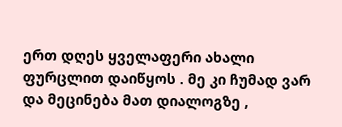ერთ დღეს ყველაფერი ახალი ფურცლით დაიწყოს . მე კი ჩუმად ვარ და მეცინება მათ დიალოგზე ,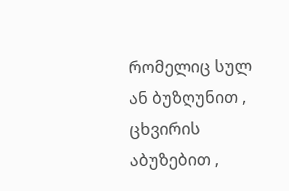რომელიც სულ ან ბუზღუნით , ცხვირის აბუზებით ,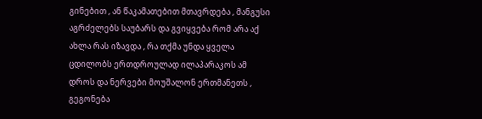გინებით , ან წაკამათებით მთავრდება , მანგუსი აგრძელებს საუბარს და გვიყვება რომ არა აქ ახლა რას იზავდა , რა თქმა უნდა ყველა ცდილობს ერთდროულად ილაპარაკოს ამ დროს და ნერვები მოუშალონ ერთმანეთს , გეგონება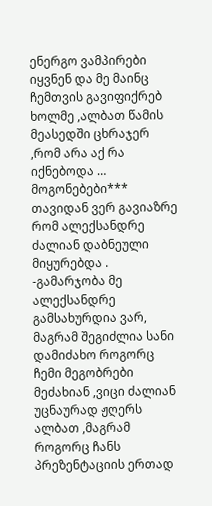ენერგო ვამპირები იყვნენ და მე მაინც ჩემთვის გავიფიქრებ ხოლმე ,ალბათ წამის მეასედში ცხრაჯერ ,რომ არა აქ რა იქნებოდა … მოგონებები*** თავიდან ვერ გავიაზრე რომ ალექსანდრე ძალიან დაბნეული მიყურებდა . -გამარჯობა მე ალექსანდრე გამსახურდია ვარ, მაგრამ შეგიძლია სანი დამიძახო როგორც ჩემი მეგობრები მეძახიან ,ვიცი ძალიან უცნაურად ჟღერს ალბათ ,მაგრამ როგორც ჩანს პრეზენტაციის ერთად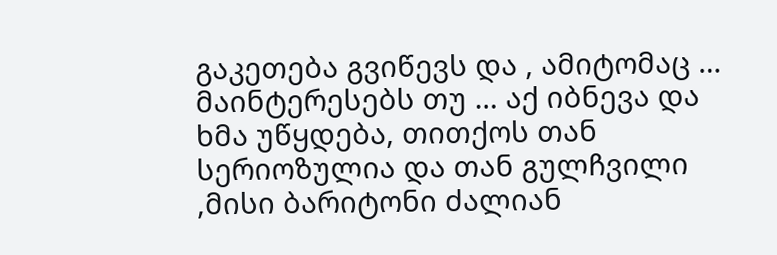გაკეთება გვიწევს და , ამიტომაც … მაინტერესებს თუ … აქ იბნევა და ხმა უწყდება, თითქოს თან სერიოზულია და თან გულჩვილი ,მისი ბარიტონი ძალიან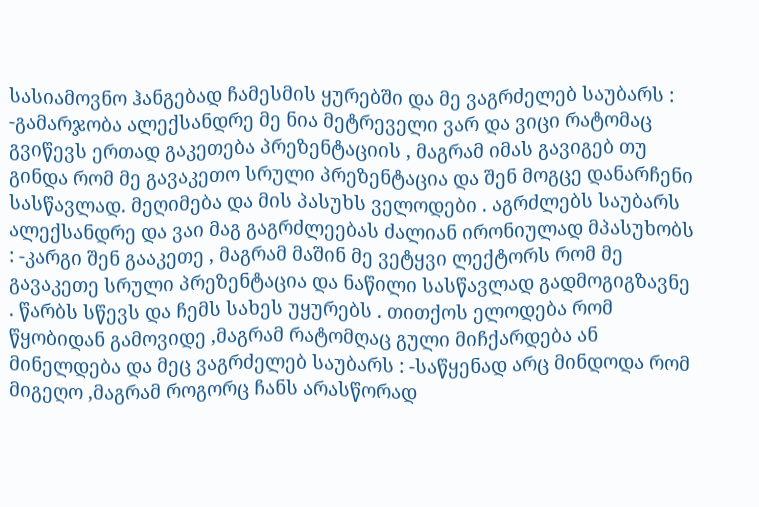სასიამოვნო ჰანგებად ჩამესმის ყურებში და მე ვაგრძელებ საუბარს : -გამარჯობა ალექსანდრე მე ნია მეტრეველი ვარ და ვიცი რატომაც გვიწევს ერთად გაკეთება პრეზენტაციის , მაგრამ იმას გავიგებ თუ გინდა რომ მე გავაკეთო სრული პრეზენტაცია და შენ მოგცე დანარჩენი სასწავლად. მეღიმება და მის პასუხს ველოდები . აგრძლებს საუბარს ალექსანდრე და ვაი მაგ გაგრძლეებას ძალიან ირონიულად მპასუხობს : -კარგი შენ გააკეთე , მაგრამ მაშინ მე ვეტყვი ლექტორს რომ მე გავაკეთე სრული პრეზენტაცია და ნაწილი სასწავლად გადმოგიგზავნე . წარბს სწევს და ჩემს სახეს უყურებს . თითქოს ელოდება რომ წყობიდან გამოვიდე ,მაგრამ რატომღაც გული მიჩქარდება ან მინელდება და მეც ვაგრძელებ საუბარს : -საწყენად არც მინდოდა რომ მიგეღო ,მაგრამ როგორც ჩანს არასწორად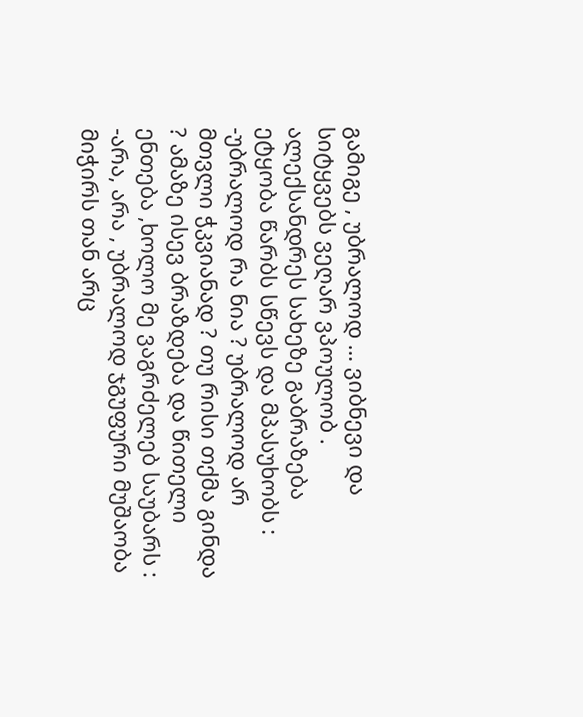გამიგე , უბრალოდ … ვიბნევი და სიტყვებს ვეღარ ვპოულობ . ალექსანდრეს სახეზე გაბრაზება ეტყობა წარბს სწევს და მპასუხობს : -უბრალოდ რა ნია ? უბრალოდ არ მთვლი ჭკვიანად ? თუ რისი თქმა გინდა ? ამაზე ისევ ბრაზდება და წითელი ენთება ,ხოლო მე ვაგრძელებ საუბარს : -არა, არა , უბრალოდ ჯგუფური მუშაობა მიჭირს თან არც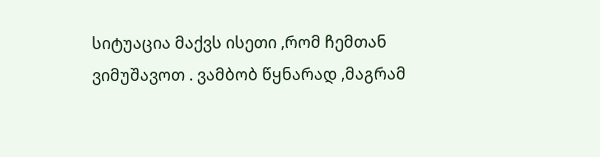სიტუაცია მაქვს ისეთი ,რომ ჩემთან ვიმუშავოთ . ვამბობ წყნარად ,მაგრამ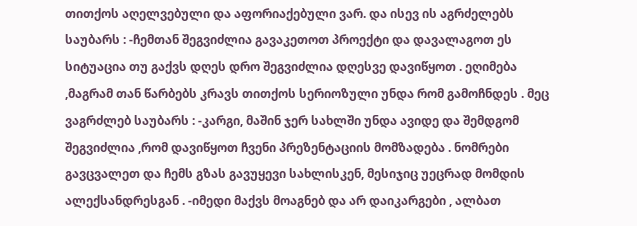თითქოს აღელვებული და აფორიაქებული ვარ. და ისევ ის აგრძელებს საუბარს : -ჩემთან შეგვიძლია გავაკეთოთ პროექტი და დავალაგოთ ეს სიტუაცია თუ გაქვს დღეს დრო შეგვიძლია დღესვე დავიწყოთ . ეღიმება ,მაგრამ თან წარბებს კრავს თითქოს სერიოზული უნდა რომ გამოჩნდეს . მეც ვაგრძლებ საუბარს : -კარგი, მაშინ ჯერ სახლში უნდა ავიდე და შემდგომ შეგვიძლია ,რომ დავიწყოთ ჩვენი პრეზენტაციის მომზადება . ნომრები გავცვალეთ და ჩემს გზას გავუყევი სახლისკენ, მესიჯიც უეცრად მომდის ალექსანდრესგან . -იმედი მაქვს მოაგნებ და არ დაიკარგები , ალბათ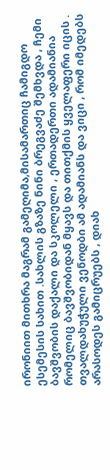ირონიით მითხრა მაგრამ გამეღიმა,მისამართიც ჩამიგდო ესემესის სახით .სახლის გზაზე ნინი ბრეგვაძე შემხვდა , ჩემი ბავშვობის დაქალი და სკოლელი , ერთადერთი ადამიანია რომელიც ბავშვობიდან მყავს და თითქმის ყველაფერი იცის . თვალდახუჭული ვენოდბი ამ ადამიანს და ვიცი , რომ იმედებს არასოდეს გამიცრუებს , დიახ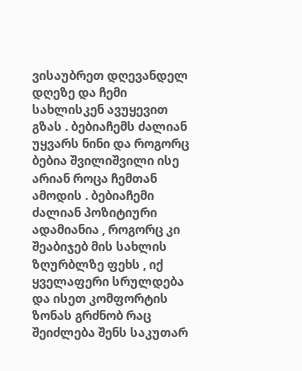ვისაუბრეთ დღევანდელ დღეზე და ჩემი სახლისკენ ავუყევით გზას . ბებიაჩემს ძალიან უყვარს ნინი და როგორც ბებია შვილიშვილი ისე არიან როცა ჩემთან ამოდის . ბებიაჩემი ძალიან პოზიტიური ადამიანია , როგორც კი შეაბიჯებ მის სახლის ზღურბლზე ფეხს , იქ ყველაფერი სრულდება და ისეთ კომფორტის ზონას გრძნობ რაც შეიძლება შენს საკუთარ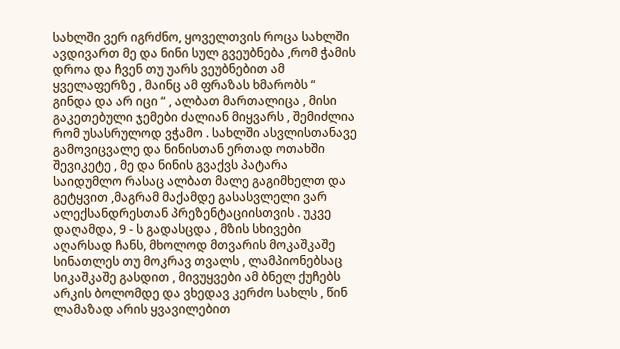სახლში ვერ იგრძნო, ყოველთვის როცა სახლში ავდივართ მე და ნინი სულ გვეუბნება ,რომ ჭამის დროა და ჩვენ თუ უარს ვეუბნებით ამ ყველაფერზე , მაინც ამ ფრაზას ხმარობს “ გინდა და არ იცი “ , ალბათ მართალიცა , მისი გაკეთებული ჯემები ძალიან მიყვარს , შემიძლია რომ უსასრულოდ ვჭამო . სახლში ასვლისთანავე გამოვიცვალე და ნინისთან ერთად ოთახში შევიკეტე , მე და ნინის გვაქვს პატარა საიდუმლო რასაც ალბათ მალე გაგიმხელთ და გეტყვით ,მაგრამ მაქამდე გასასვლელი ვარ ალექსანდრესთან პრეზენტაციისთვის . უკვე დაღამდა, 9 - ს გადასცდა , მზის სხივები აღარსად ჩანს, მხოლოდ მთვარის მოკაშკაშე სინათლეს თუ მოკრავ თვალს , ლამპიონებსაც სიკაშკაშე გასდით , მივუყვები ამ ბნელ ქუჩებს არკის ბოლომდე და ვხედავ კერძო სახლს , წინ ლამაზად არის ყვავილებით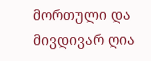მორთული და მივდივარ ღია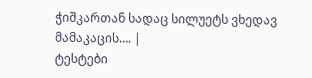ჭიშკართან სადაც სილუეტს ვხედავ მამაკაცის…. |
ტესტები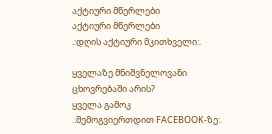აქტიური მწერლები
აქტიური მწერლები
.:დღის აქტიური მკითხველი:.

ყველაზე მნიშვნელოვანი ცხოვრებაში არის?
ყველა გამოკ
.:შემოგვიერთდით FACEBOOK-ზე:.